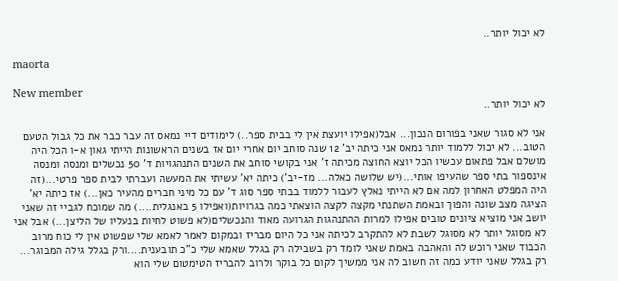לא יכול יותר..

maorta

New member
לא יכול יותר..

אני לא סגור שאני בפורום הנכון... אבל(אפילו יועצת אין לי בבית ספר..) לימודים דיי נמאס זה עבר כבר את כל גבול הטעם הטוב... לא יכול ללמוד יותר נמאס אני כיתה יב' 12 שנה סוחב יום אחרי יום אז בשנים הראשונות הייתי גאון א-ו הכל היה מושלם אבל פתאום עכשיו הכל יוצא החוצה מכיתה ז' אני בקושי סוחב את השנים התנהגויות ד' 50 נכשלים ומנסה ומנסה אינספור בתי ספר שהעיפו אותי...(יש שלושה כאלה... מז-יב') כיתה יא' עשיתי את המעשה ועברתי לבית ספר פרטי...(זה היה המפלט האחרון למה אם לא הייתי נאלץ לעבור ללמוד בבתי ספר סוג ד' עם כל מיני חברים מהעיר כאן...) אז כיתה יא' הציגה מצב שונה והפוך ובאמת השתנתי מקצה לקצה הוצאתי כמה בגרויות(ואפילו 5 באנגלית....) מה שמוכח לגביי זה שאני יושב אני מוציא ציונים טובים אפילו למרות ההתנהגות הגרועה מאוד והנכשלים(לא פשוט לחיות בנעליו של הליצן...) אבל אני לא מסוגל יותר לא מסוגל לשבת לא להתקרב לכיתה אני כל היום מבריז ובמקום לאמר לאמא שלי שפשוט אין לי כוח מרוב הכבוד שאני רוכש לה והאהבה באמת שאני לומד רק בשבילה רק בגלל שאמא שלי כ"כ תובענית....ורק בגלל גילה המבוגר... רק בגלל שאני יודע כמה זה חשוב לה אני ממשיך לקום כל בוקר ולרוב להבריז הטימטום שלי הוא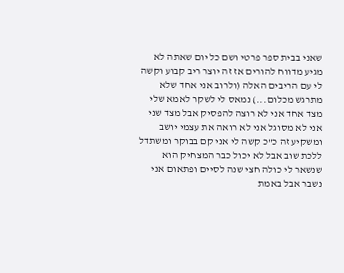שאני בבית ספר פרטי ושם כל יום שאתה לא מגיע מדווח להורים אז זה יוצר ריב קבוע וקשה לי עם הריבים האלה (ולרוב אני אחד שלא מתרגש מכלום...) נמאס לי לשקר לאמא שלי מצד אחד אני לא רוצה להפסיק אבל מצד שני אני לא מסוגל אני לא רואה את עצמי יושב ומשקיע זה כ"כ קשה לי אני קם בבוקר ומשתדל ללכת שוב אבל לא יכול כבר המצחיק הוא שנשאר לי כולה חצי שנה לסיים ופתאום אני נשבר אבל באמת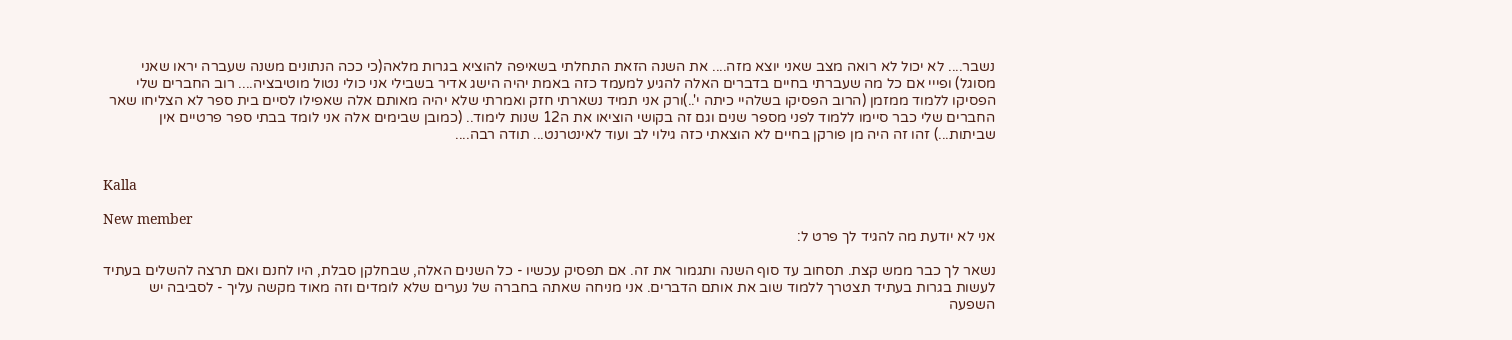נשבר.... לא יכול לא רואה מצב שאני יוצא מזה.... את השנה הזאת התחלתי בשאיפה להוציא בגרות מלאה(כי ככה הנתונים משנה שעברה יראו שאני מסוגל) ופייי אם כל מה שעברתי בחיים בדברים האלה להגיע למעמד כזה באמת יהיה הישג אדיר בשבילי אני כולי נטול מוטיבציה.... רוב החברים שלי הפסיקו ללמוד ממזמן (הרוב הפסיקו בשלהיי כיתה י'..)ורק אני תמיד נשארתי חזק ואמרתי שלא יהיה מאותם אלה שאפילו לסיים בית ספר לא הצליחו שאר החברים שלי כבר סיימו ללמוד לפני מספר שנים וגם זה בקושי הוציאו את ה12 שנות לימוד.. (כמובן שבימים אלה אני לומד בבתי ספר פרטיים אין שביתות...) זהו זה היה מן פורקן בחיים לא הוצאתי כזה גילוי לב ועוד לאינטרנט... תודה רבה....


Kalla

New member
אני לא יודעת מה להגיד לך פרט ל:

נשאר לך כבר ממש קצת. תסחוב עד סוף השנה ותגמור את זה. אם תפסיק עכשיו - כל השנים האלה, שבחלקן סבלת, היו לחנם ואם תרצה להשלים בעתיד לעשות בגרות בעתיד תצטרך ללמוד שוב את אותם הדברים. אני מניחה שאתה בחברה של נערים שלא לומדים וזה מאוד מקשה עליך - לסביבה יש השפעה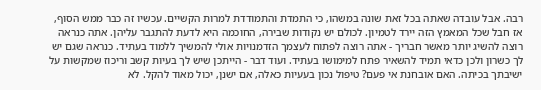רבה. אבל עובדה שאתה בכל זאת שונה במשהו, כי התמדת והתמודדת למרות הקשיים. עכשיו זה כבר ממש הסוף, אז חבל שכל המאמץ הזה יירד לטמיון. לכולם יש נקודות שבירה, החוכמה היא לדעת להתגבר עליהן. אתה כנראה רוצה להשיג יותר מאשר חבריך - אתה רוצה לפתוח לעצמך הזדמנויות אולי להמשיך ללמוד בעתיד. כנראה שגם יש לך כשרון ולכן כדאי תמיד להשאיר פתח למימושו בעתיד. ועוד דבר - הייתכן שיש לך בעיות קשב וריכוז שמקשות על ישיבתך בכיתה. האם אובחנת אי פעם? טיפול נכון בעעיות כאלה, אם ישנן, יכול מאוד להקל. לא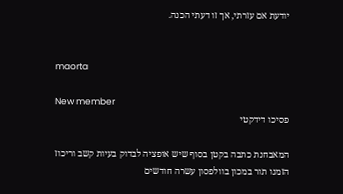יודעת אם עזרתי, אך זו דעתי הכנה.


maorta

New member
פסיכו דידקטי

המאבחנת כתבה בקטן בסוף שיש אופציה לבדוק בעיות קשב וריכוז הזמנו תור במכון בוולפסון עשרה חודשים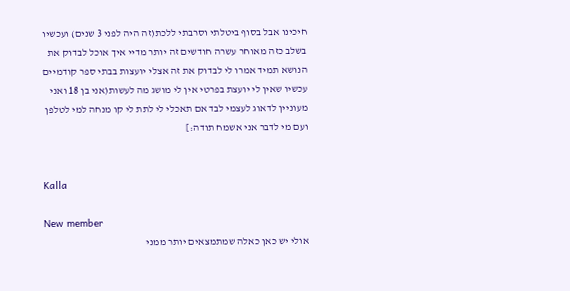חיכינו אבל בסוף ביטלתי וסרבתי ללכת(זה היה לפני 3 שנים) ועכשיו בשלב כזה מאוחר עשרה חודשים זה יותר מדיי איך אוכל לבדוק את הנושא תמיד אמרו לי לבדוק את זה אצלי יועצות בבתי ספר קודמיים עכשיו שאין לי יועצת בפרטי אין לי מושג מה לעשות(אני בן 18 ואני מעוניין לדאוג לעצמי לבד אם תאכלי לי לתת לי קו מנחה למי לטלפן ועם מי לדבר אני אשמח תודה:]


Kalla

New member
אולי יש כאן כאלה שמתמצאים יותר ממני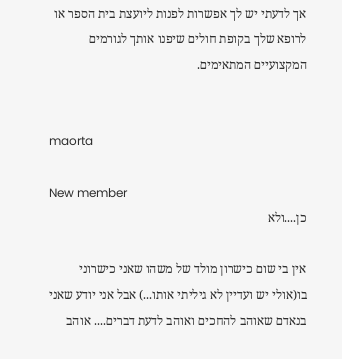אך לדעתי יש לך אפשרות לפנות ליועצת בית הספר או לרופא שלך בקופת חולים שיפנו אותך לגורמים המקצועיים המתאימים.


maorta

New member
כן....ולא

אין בי שום כישרון מולד של משהו שאני כישרוני בו(אולי יש ועדיין לא גיליתי אותו...) אבל אני יודע שאני בנאדם שאוהב להחכים ואוהב לדעת דברים.... אוהב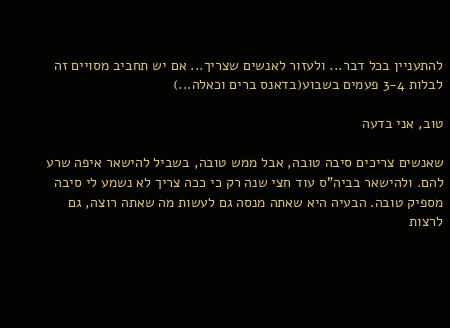להתעניין בכל דבר... ולעזור לאנשים שצריך... אם יש תחביב מסויים זה לבלות 3-4 פעמים בשבוע(בדאנס ברים וכאלה...)

טוב, אני בדעה

שאנשים צריכים סיבה טובה, אבל ממש טובה, בשביל להישאר איפה שרע להם. ולהישאר בביה"ס עוד חצי שנה רק כי ככה צריך לא נשמע לי סיבה מספיק טובה. הבעיה היא שאתה מנסה גם לעשות מה שאתה רוצה, גם לרצות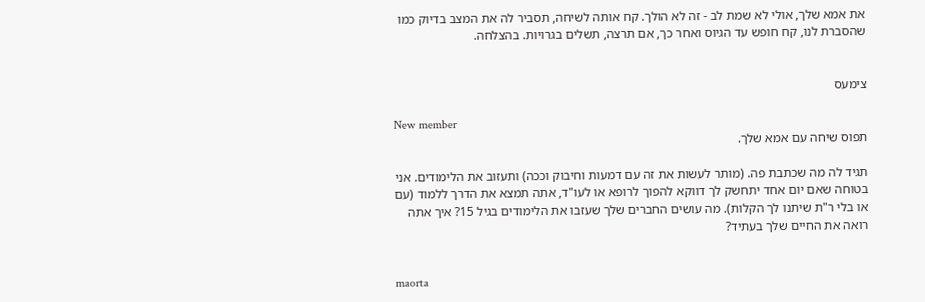את אמא שלך, אולי לא שמת לב - זה לא הולך. קח אותה לשיחה, תסביר לה את המצב בדיוק כמו שהסברת לנו, קח חופש עד הגיוס ואחר כך, אם תרצה, תשלים בגרויות. בהצלחה.


צימעס

New member
תפוס שיחה עם אמא שלך.

תגיד לה מה שכתבת פה. (מותר לעשות את זה עם דמעות וחיבוק וככה) ותעזוב את הלימודים. אני בטוחה שאם יום אחד יתחשק לך דווקא להפוך לרופא או לעו"ד, אתה תמצא את הדרך ללמוד (עם או בלי ר"ת שיתנו לך הקלות). מה עושים החברים שלך שעזבו את הלימודים בגיל 15? איך אתה רואה את החיים שלך בעתיד?


maorta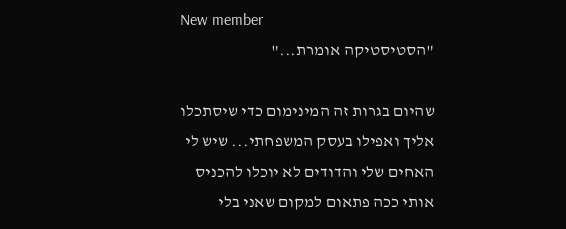New member
"הסטיסטיקה אומרת..."

שהיום בגרות זה המינימום כדי שיסתכלו אליך ואפילו בעסק המשפחתי... שיש לי האחים שלי והדודים לא יוכלו להכניס אותי ככה פתאום למקום שאני בלי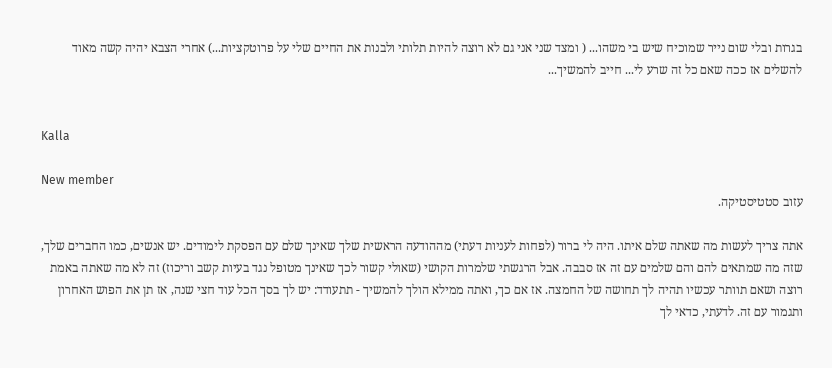בגרות ובלי שום נייר שמוכיח שיש בי משהו... ( ומצד שני אני גם לא רוצה להיות תלותי ולבנות את החיים שלי על פרוטקציות...) אחרי הצבא יהיה קשה מאוד להשלים אז ככה שאם כל זה שרע לי... חייב להמשיך...


Kalla

New member
עזוב סטטיסטיקה.

אתה צריך לעשות מה שאתה שלם איתו. היה לי ברור (לפחות לעניות דעתי) מההודעה הראשית שלך שאינך שלם עם הפסקת לימודים. יש אנשים, כמו החברים שלך, שזה מה שמתאים להם והם שלמים עם זה אז סבבה. אבל הרגשתי שלמרות הקושי (שאולי קשור לכך שאינך מטופל נגד בעיות קשב וריכוז) זה לא מה שאתה באמת רוצה ושאם תוותר עכשיו תהיה לך תחושה של החמצה. אז אם כך, ואתה ממילא הולך להמשיך - תתעודד: יש לך בסך הכל עוד חצי שנה, אז תן את הפוש האחרון ותגמור עם זה. לדעתי, כדאי לך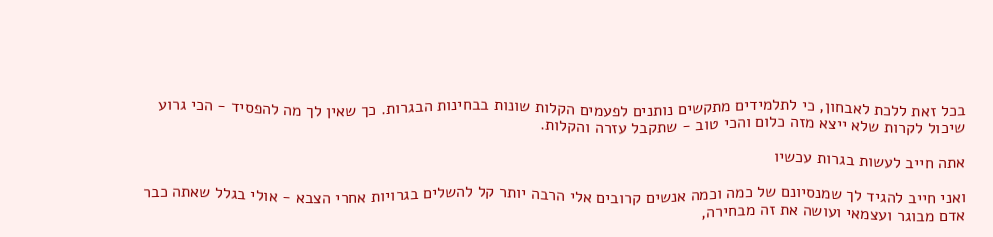בכל זאת ללכת לאבחון, כי לתלמידים מתקשים נותנים לפעמים הקלות שונות בבחינות הבגרות. כך שאין לך מה להפסיד - הכי גרוע שיכול לקרות שלא ייצא מזה כלום והכי טוב - שתקבל עזרה והקלות.

אתה חייב לעשות בגרות עכשיו

ואני חייב להגיד לך שמנסיונם של כמה וכמה אנשים קרובים אלי הרבה יותר קל להשלים בגרויות אחרי הצבא - אולי בגלל שאתה כבר אדם מבוגר ועצמאי ועושה את זה מבחירה,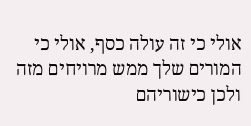אולי כי זה עולה כסף, אולי כי המורים שלך ממש מרויחים מזה ולכן כישוריהם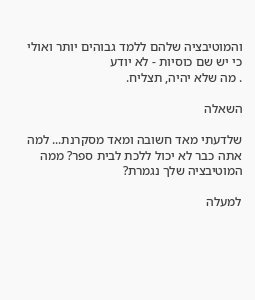והמוטיבציה שלהם ללמד גבוהים יותר ואולי כי יש שם כוסיות - לא יודע
. מה שלא יהיה, תצליח.

השאלה

שלדעתי מאד חשובה ומאד מסקרנת... למה אתה כבר לא יכול ללכת לבית ספר? ממה המוטיבציה שלך נגמרת?

למעלה